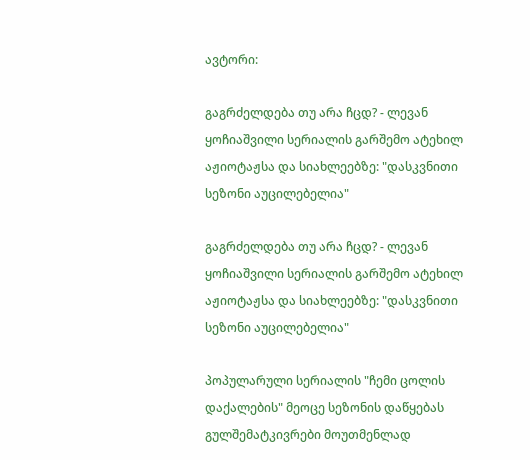ავტორი:

გაგრძელდება თუ არა ჩცდ? - ლევან ყოჩიაშვილი სერიალის გარშემო ატეხილ აჟიოტაჟსა და სიახლეებზე: "დასკვნითი სეზონი აუცილებელია"

გაგრძელდება თუ არა ჩცდ? - ლევან ყოჩიაშვილი სერიალის გარშემო ატეხილ აჟიოტაჟსა და სიახლეებზე: "დასკვნითი სეზონი აუცილებელია"

პოპულარული სერიალის "ჩემი ცოლის დაქალების" მეოცე სეზონის დაწყებას გულშემატკივრები მოუთმენლად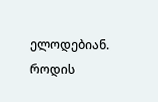ელოდებიან. როდის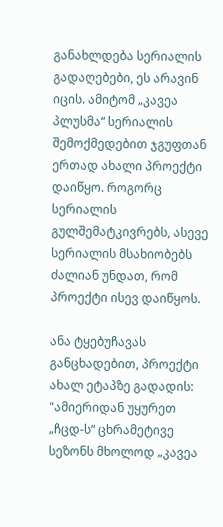განახლდება სერიალის გადაღებები, ეს არავინ იცის. ამიტომ „კავეა პლუსმა“ სერიალის შემოქმედებით ჯგუფთან ერთად ახალი პროექტი დაიწყო. როგორც სერიალის გულშემატკივრებს, ასევე სერიალის მსახიობებს ძალიან უნდათ, რომ პროექტი ისევ დაიწყოს.

ანა ტყებუჩავას განცხადებით, პროექტი ახალ ეტაპზე გადადის: "ამიერიდან უყურეთ „ჩცდ-ს“ ცხრამეტივე სეზონს მხოლოდ „კავეა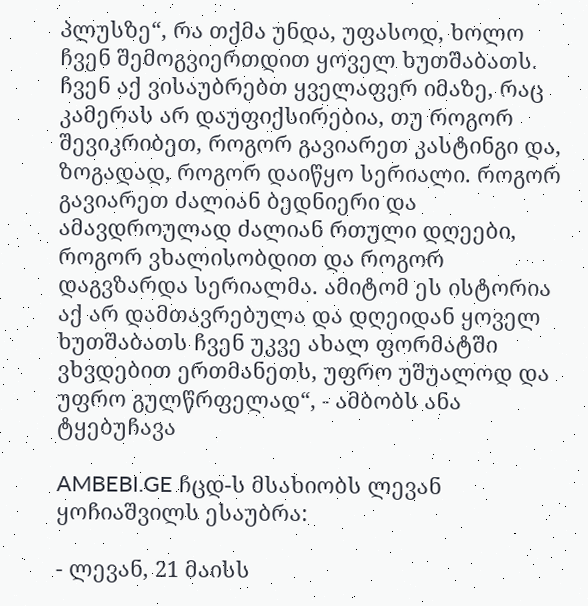პლუსზე“, რა თქმა უნდა, უფასოდ, ხოლო ჩვენ შემოგვიერთდით ყოველ ხუთშაბათს. ჩვენ აქ ვისაუბრებთ ყველაფერ იმაზე, რაც კამერას არ დაუფიქსირებია, თუ როგორ შევიკრიბეთ, როგორ გავიარეთ კასტინგი და, ზოგადად, როგორ დაიწყო სერიალი. როგორ გავიარეთ ძალიან ბედნიერი და ამავდროულად ძალიან რთული დღეები, როგორ ვხალისობდით და როგორ დაგვზარდა სერიალმა. ამიტომ ეს ისტორია აქ არ დამთავრებულა და დღეიდან ყოველ ხუთშაბათს ჩვენ უკვე ახალ ფორმატში ვხვდებით ერთმანეთს, უფრო უშუალოდ და უფრო გულწრფელად“, - ამბობს ანა ტყებუჩავა

AMBEBI.GE ჩცდ-ს მსახიობს ლევან ყოჩიაშვილს ესაუბრა:

- ლევან, 21 მაისს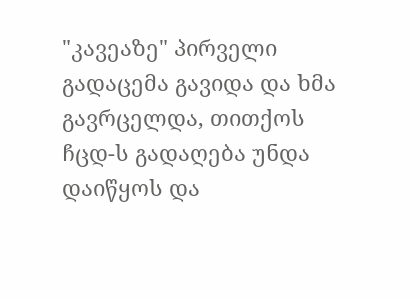"კავეაზე" პირველი გადაცემა გავიდა და ხმა გავრცელდა, თითქოს ჩცდ-ს გადაღება უნდა დაიწყოს და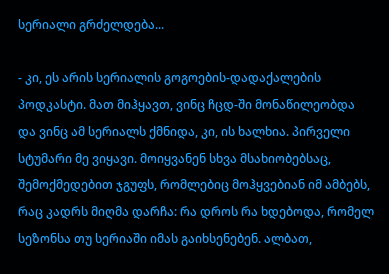სერიალი გრძელდება...

- კი, ეს არის სერიალის გოგოების-დადაქალების პოდკასტი. მათ მიჰყავთ, ვინც ჩცდ-ში მონაწილეობდა და ვინც ამ სერიალს ქმნიდა, კი, ის ხალხია. პირველი სტუმარი მე ვიყავი. მოიყვანენ სხვა მსახიობებსაც, შემოქმედებით ჯგუფს, რომლებიც მოჰყვებიან იმ ამბებს, რაც კადრს მიღმა დარჩა: რა დროს რა ხდებოდა, რომელ სეზონსა თუ სერიაში იმას გაიხსენებენ. ალბათ,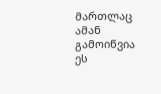მართლაც ამან გამოიწვია ეს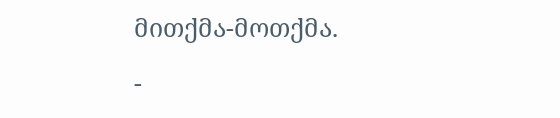მითქმა-მოთქმა.

-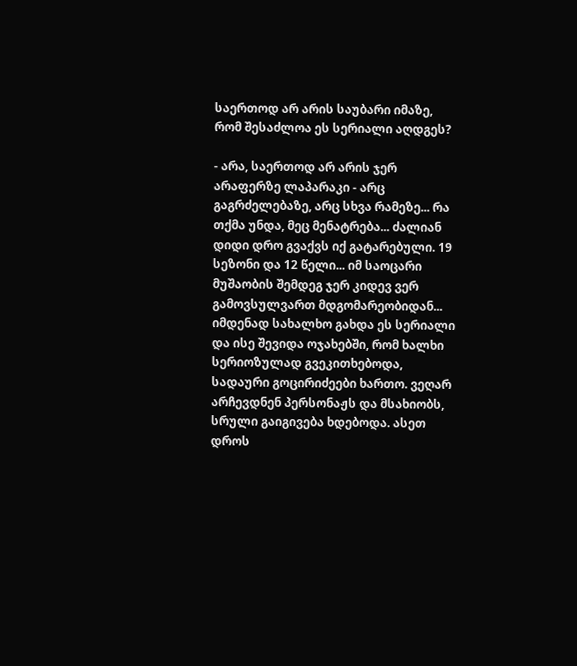საერთოდ არ არის საუბარი იმაზე, რომ შესაძლოა ეს სერიალი აღდგეს?

- არა, საერთოდ არ არის ჯერ არაფერზე ლაპარაკი - არც გაგრძელებაზე, არც სხვა რამეზე... რა თქმა უნდა, მეც მენატრება... ძალიან დიდი დრო გვაქვს იქ გატარებული. 19 სეზონი და 12 წელი... იმ საოცარი მუშაობის შემდეგ ჯერ კიდევ ვერ გამოვსულვართ მდგომარეობიდან... იმდენად სახალხო გახდა ეს სერიალი და ისე შევიდა ოჯახებში, რომ ხალხი სერიოზულად გვეკითხებოდა, სადაური გოცირიძეები ხართო. ვეღარ არჩევდნენ პერსონაჟს და მსახიობს, სრული გაიგივება ხდებოდა. ასეთ დროს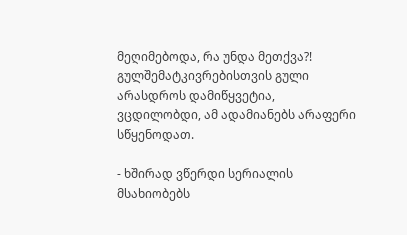მეღიმებოდა, რა უნდა მეთქვა?! გულშემატკივრებისთვის გული არასდროს დამიწყვეტია, ვცდილობდი, ამ ადამიანებს არაფერი სწყენოდათ.

- ხშირად ვწერდი სერიალის მსახიობებს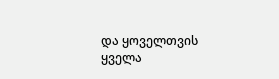და ყოველთვის ყველა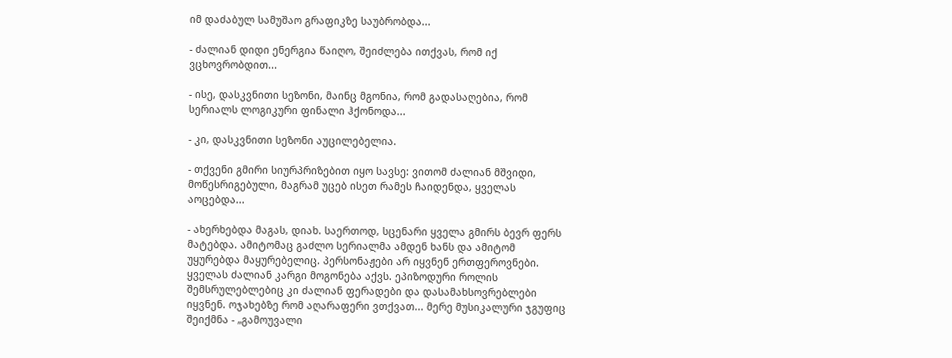იმ დაძაბულ სამუშაო გრაფიკზე საუბრობდა...

- ძალიან დიდი ენერგია წაიღო, შეიძლება ითქვას, რომ იქ ვცხოვრობდით...

- ისე, დასკვნითი სეზონი, მაინც მგონია, რომ გადასაღებია, რომ სერიალს ლოგიკური ფინალი ჰქონოდა...

- კი, დასკვნითი სეზონი აუცილებელია.

- თქვენი გმირი სიურპრიზებით იყო სავსე: ვითომ ძალიან მშვიდი, მოწესრიგებული, მაგრამ უცებ ისეთ რამეს ჩაიდენდა, ყველას აოცებდა...

- ახერხებდა მაგას, დიახ. საერთოდ, სცენარი ყველა გმირს ბევრ ფერს მატებდა. ამიტომაც გაძლო სერიალმა ამდენ ხანს და ამიტომ უყურებდა მაყურებელიც. პერსონაჟები არ იყვნენ ერთფეროვნები. ყველას ძალიან კარგი მოგონება აქვს. ეპიზოდური როლის შემსრულებლებიც კი ძალიან ფერადები და დასამახსოვრებლები იყვნენ. ოჯახებზე რომ აღარაფერი ვთქვათ... მერე მუსიკალური ჯგუფიც შეიქმნა - „გამოუვალი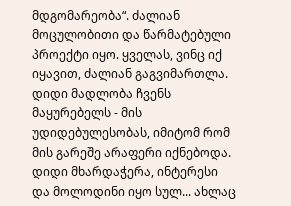მდგომარეობა“. ძალიან მოცულობითი და წარმატებული პროექტი იყო. ყველას, ვინც იქ იყავით, ძალიან გაგვიმართლა. დიდი მადლობა ჩვენს მაყურებელს - მის უდიდებულესობას, იმიტომ რომ მის გარეშე არაფერი იქნებოდა. დიდი მხარდაჭერა, ინტერესი და მოლოდინი იყო სულ... ახლაც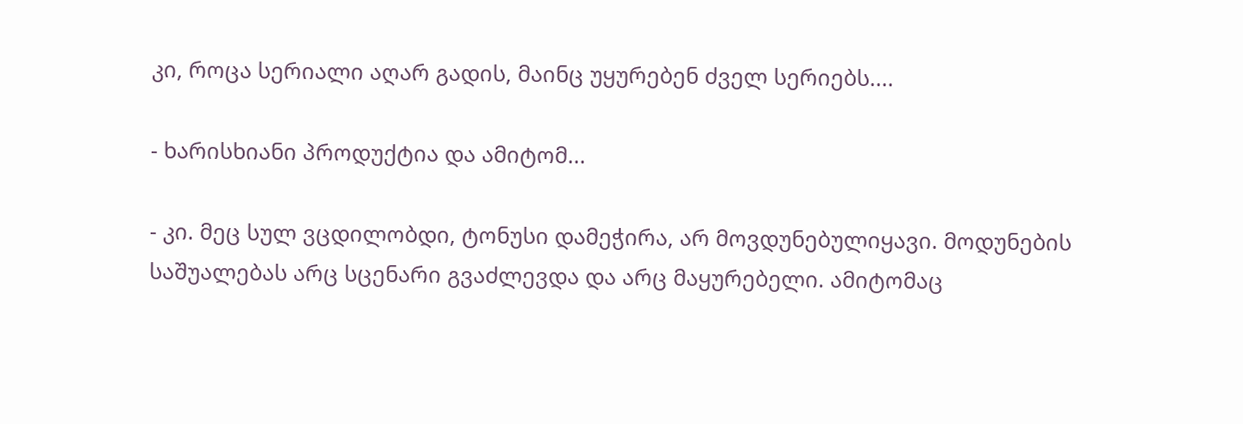კი, როცა სერიალი აღარ გადის, მაინც უყურებენ ძველ სერიებს....

- ხარისხიანი პროდუქტია და ამიტომ...

- კი. მეც სულ ვცდილობდი, ტონუსი დამეჭირა, არ მოვდუნებულიყავი. მოდუნების საშუალებას არც სცენარი გვაძლევდა და არც მაყურებელი. ამიტომაც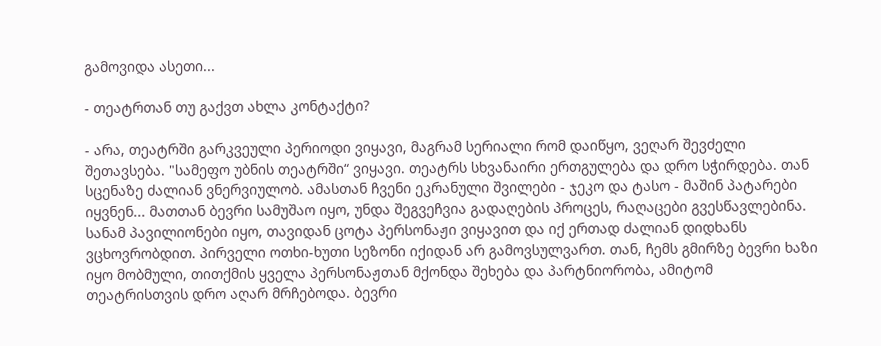გამოვიდა ასეთი...

- თეატრთან თუ გაქვთ ახლა კონტაქტი?

- არა, თეატრში გარკვეული პერიოდი ვიყავი, მაგრამ სერიალი რომ დაიწყო, ვეღარ შევძელი შეთავსება. "სამეფო უბნის თეატრში“ ვიყავი. თეატრს სხვანაირი ერთგულება და დრო სჭირდება. თან სცენაზე ძალიან ვნერვიულობ. ამასთან ჩვენი ეკრანული შვილები - ჯეკო და ტასო - მაშინ პატარები იყვნენ... მათთან ბევრი სამუშაო იყო, უნდა შეგვეჩვია გადაღების პროცეს, რაღაცები გვესწავლებინა. სანამ პავილიონები იყო, თავიდან ცოტა პერსონაჟი ვიყავით და იქ ერთად ძალიან დიდხანს ვცხოვრობდით. პირველი ოთხი-ხუთი სეზონი იქიდან არ გამოვსულვართ. თან, ჩემს გმირზე ბევრი ხაზი იყო მობმული, თითქმის ყველა პერსონაჟთან მქონდა შეხება და პარტნიორობა, ამიტომ თეატრისთვის დრო აღარ მრჩებოდა. ბევრი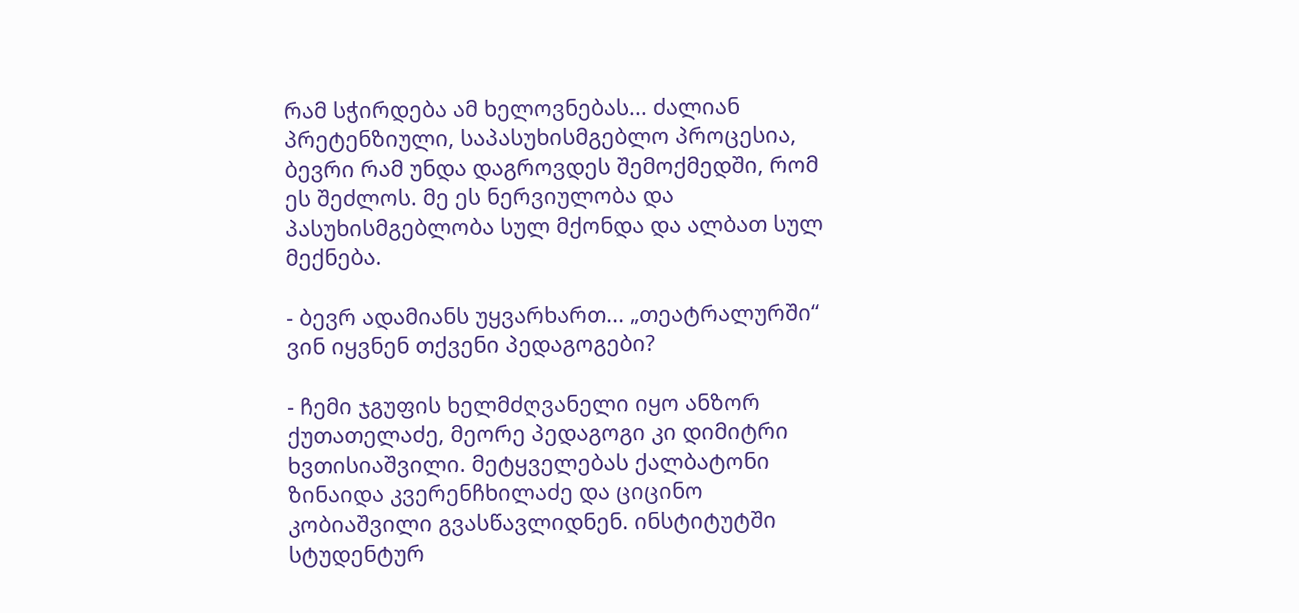რამ სჭირდება ამ ხელოვნებას... ძალიან პრეტენზიული, საპასუხისმგებლო პროცესია, ბევრი რამ უნდა დაგროვდეს შემოქმედში, რომ ეს შეძლოს. მე ეს ნერვიულობა და პასუხისმგებლობა სულ მქონდა და ალბათ სულ მექნება.

- ბევრ ადამიანს უყვარხართ... „თეატრალურში“ ვინ იყვნენ თქვენი პედაგოგები?

- ჩემი ჯგუფის ხელმძღვანელი იყო ანზორ ქუთათელაძე, მეორე პედაგოგი კი დიმიტრი ხვთისიაშვილი. მეტყველებას ქალბატონი ზინაიდა კვერენჩხილაძე და ციცინო კობიაშვილი გვასწავლიდნენ. ინსტიტუტში სტუდენტურ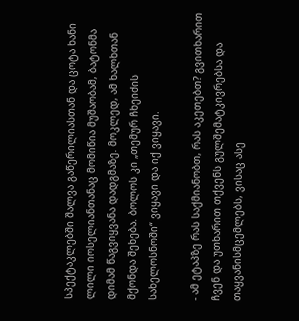სპექტაკლებში შალვა გაწერილიასთან და ცოტა ხანი ლილი იოსელიანთანაც მომიწია მუშაობამ, ბატონმა დიმამ წაგვიყვანა დადგმაზე. მოკლედ, ამ ხალხთან მქონდა შეხება. ბოლოს კი „თემურ ჩხეიძის სახელოსნოში“ ვიყავი და იქ ვიყავი.

- ამ ეტაპზე რას საქმიანობთ, რას აკეთებთ? გვითხარით ჩვენ და უთხარით თქვენს გულშემატკივრებსა და თაყვანისმცემლებს, ვისაც ასე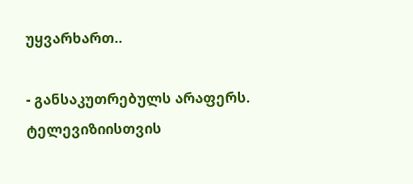უყვარხართ..

- განსაკუთრებულს არაფერს. ტელევიზიისთვის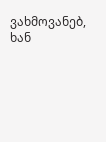ვახმოვანებ, ხან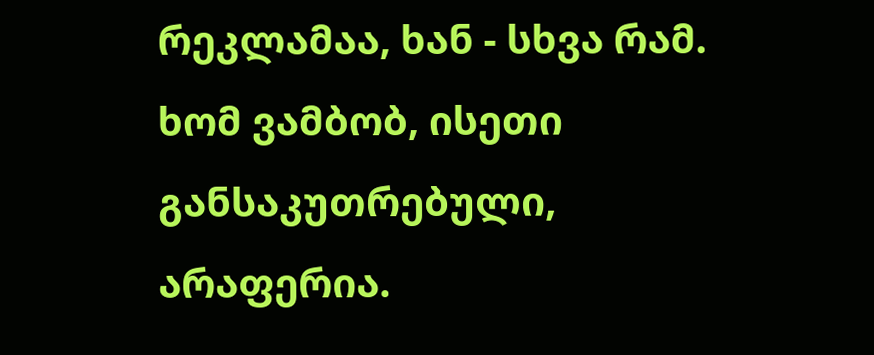რეკლამაა, ხან - სხვა რამ. ხომ ვამბობ, ისეთი განსაკუთრებული, არაფერია.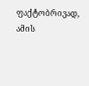ფაქტობრივად, ამის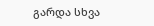გარდა სხვა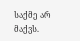საქმე არ მაქვს.